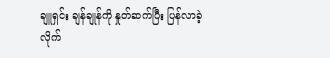ချူရှင်း ချန်ချုန်ကို နှုတ်ဆက်ပြီး ပြန်လာခဲ့လိုက်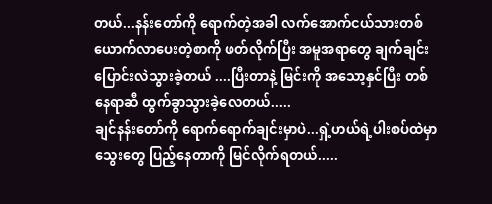တယ်...နန်းတော်ကို ရောက်တဲ့အခါ လက်အောက်ငယ်သားတစ်ယောက်လာပေးတဲ့စာကို ဖတ်လိုက်ပြီး အမူအရာတွေ ချက်ချင်းပြောင်းလဲသွားခဲ့တယ် ....ပြီးတာနဲ့ မြင်းကို အသော့နှင်ပြီး တစ်နေရာဆီ ထွက်ခွာသွားခဲ့လေတယ်.....
ချင်နန်းတော်ကို ရောက်ရောက်ချင်းမှာပဲ...ရှဲ့ဟယ်ရဲ့ပါးစပ်ထဲမှာ သွေးတွေ ပြည့်နေတာကို မြင်လိုက်ရတယ်.....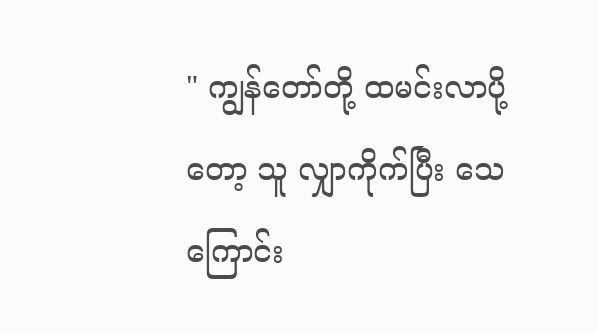" ကျွန်တော်တို့ ထမင်းလာပို့တော့ သူ လျှာကိုက်ပြီး သေကြောင်း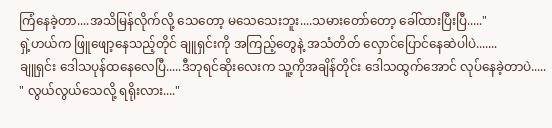ကြံနေခဲ့တာ....အသိမြန်လိုက်လို့ သေတော့ မသေသေးဘူး....သမားတော်တော့ ခေါ်ထားပြီးပြီ....."
ရှဲ့ဟယ်က ဖြူဖျော့နေသည့်တိုင် ချူရှင်းကို အကြည့်တွေနဲ့ အသံတိတ် လှောင်ပြောင်နေဆဲပါပဲ.......
ချူရှင်း ဒေါသပုန်ထနေလေပြီ.....ဒီဘုရင်ဆိုးလေးက သူ့ကိုအချိန်တိုင်း ဒေါသထွက်အောင် လုပ်နေခဲ့တာပဲ.....
" လွယ်လွယ်သေလို့ ရရိုးလား...."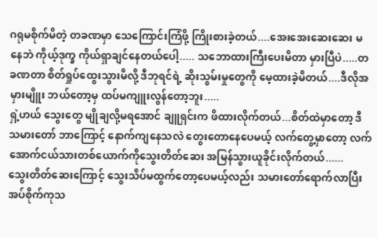ဂရုမစိုက်မိတဲ့ တခဏမှာ သေကြောင်းကြံဖို့ ကြိုးစားခဲ့တယ်....အေးအေးဆေးဆေး မနေဘဲ ကိုယ့်ဒုက္ခ ကိုယ်ရှာချင်နေတယ်ပေါ့..... သဘောထားကြီးပေးမိတာ မှားပြီပဲ.....တခဏတာ စိတ်ရှုပ်ထွေးသွားမိလို့ ဒီဘုရင်ရဲ့ ဆိုးသွမ်းမှုတွေကို မေ့ထားခဲ့မိတယ်....ဒီလိုအမှားမျိူး ဘယ်တော့မှ ထပ်မကျူးလွန်တော့ဘူး.....
ရှဲ့ဟယ် သွေးတွေ မျိုချလို့မရအောင် ချူရှင်းက ဖိထားလိုက်တယ်...စိတ်ထဲမှာတော့ ဒီသမားတော် ဘာကြောင့် နောက်ကျနေသလဲ တွေးတောနေပေမယ့် လက်တွေ့မှာတော့ လက်အောက်ငယ်သားတစ်ယောက်ကိုသွေးတိတ်ဆေး အမြန်သွားယူခိုင်းလိုက်တယ်......
သွေးတိတ်ဆေးကြောင့် သွေးသိပ်မထွက်တော့ပေမယ့်လည်း သမားတော်ရောက်လာပြီး အပ်စိုက်ကုသ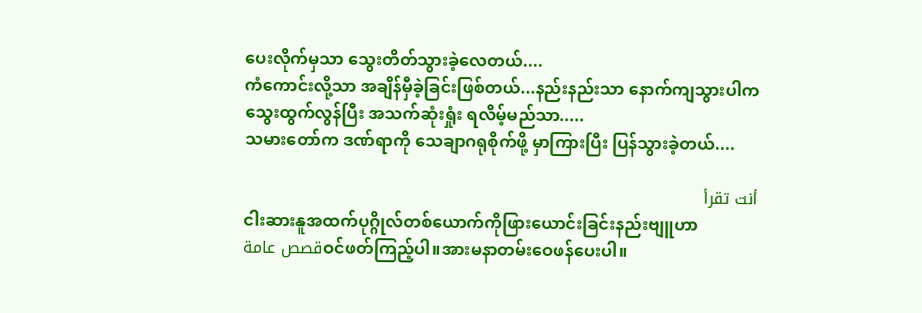ပေးလိုက်မှသာ သွေးတိတ်သွားခဲ့လေတယ်....
ကံကောင်းလို့သာ အချိန်မှီခဲ့ခြင်းဖြစ်တယ်...နည်းနည်းသာ နောက်ကျသွားပါက သွေးထွက်လွန်ပြီး အသက်ဆုံးရှုံး ရလိမ့်မည်သာ.....
သမားတော်က ဒဏ်ရာကို သေချာဂရုစိုက်ဖို့ မှာကြားပြီး ပြန်သွားခဲ့တယ်....

أنت تقرأ
ငါးဆားနူအထက်ပုဂ္ဂိုလ်တစ်ယောက်ကိုဖြားယောင်းခြင်းနည်းဗျူဟာ
قصص عامةဝင်ဖတ်ကြည့်ပါ။အားမနာတမ်းဝေဖန်ပေးပါ။